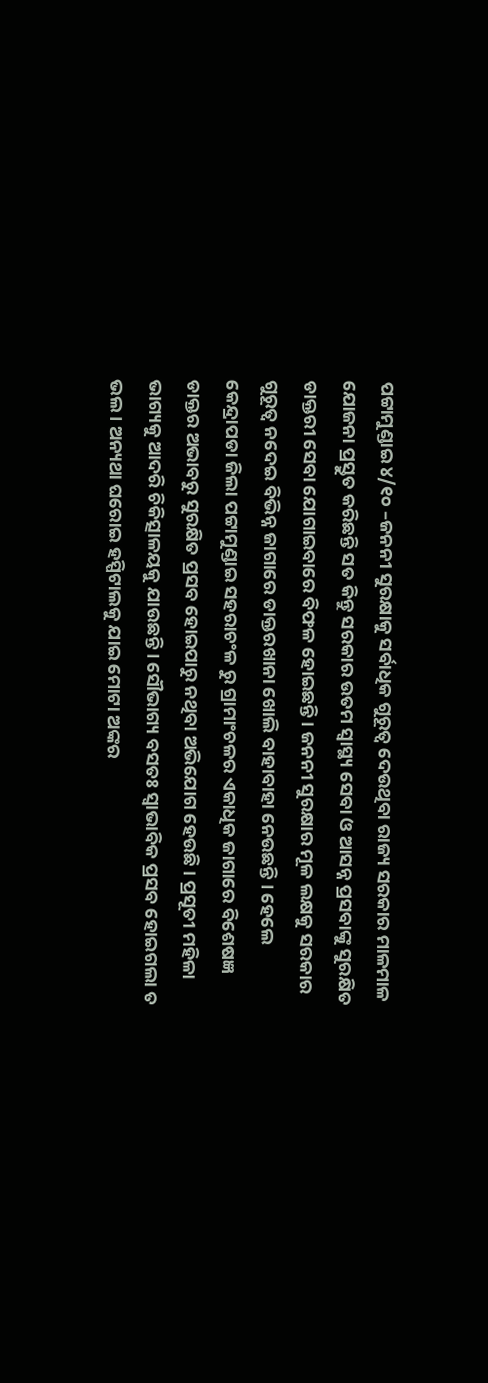ପଟ୍ଟାମୁଣ୍ଡାଇ ୪/୧୦ –ଜନନୀ ସୁରକ୍ଷାକୁ ସର୍ବାଧିକ ଗୁରୂତ୍ୱ ଦେଉଥିବା ରାଜ୍ୟ ସରକାର ମାଳମାଳ ଯୋଜନା ପ୍ରସ୍ତୁତ କରିଛନ୍ତି ସତ କିନ୍ତୁ ସରକାର ଉତମ ସ୍ୱାସ୍ଥ୍ୟ ସେବା ଓ ଆସନ୍ନ ପ୍ରସବାଙ୍କୁ ସୁରକ୍ଷିତ ଡାକ୍ତରୀ ସେବା ଯୋଗାଇବାରେ ବିଫଳ ହୋଇଛନ୍ତି । ଜନନୀ ସୁରକ୍ଷାର ମୂଳ ଲକ୍ଷକୁ ସରକାର ଗୁରୂତ୍ୱ ନଦେଇ ବିଭିନ୍ନ ଜାଗାରେ ଡାକ୍ତରଖାନା ଖୋଲି ବାହାବାହା ନେଉଛନ୍ତି । ହେଲେ କେନ୍ଦ୍ରାପଡା ଜିଲା ପଟ୍ଟାମୁଣ୍ଡାଇ ସହରାଚଂଳ ରୁ ଗ୍ରାମାଂଚଳର ଏକାଧିକ ଜାଗାରେ ବିଶେଷଜ୍ଞ ଡାକ୍ତର ଅଭାବରୁ ସୁରକ୍ଷିତ ପ୍ରସବ ହୋଇପାରୁ ନଥିବା ଅଭିଯୋଗ ହେଉଛି । ପ୍ରସୂତୀ ମହିଳା ଭାଗ୍ୟକୁ ଆଦରି ଚିକିତ୍ସାଳୟକୁ ଯାଉଛନ୍ତି । ସୌଭାଗ୍ୟ ବସତଃ ସ୍ୱାଭାବିକ ପ୍ରସବ ହୋଇଗଲା ତ ଭଲ । ଅନ୍ୟଥା ଘରୋଇ ହସ୍ପିଟାଲକୁ ଯାଇ ମୋଟା ଅଙ୍କର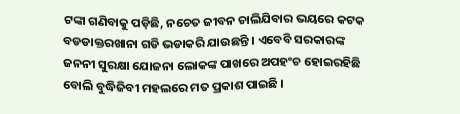ଟଙ୍କା ଗଣିବାକୁ ପଡ଼ିଛି, ନଚେତ ଜୀବନ ଚାଲିଯିବାର ଭୟରେ କଟକ ବଡଡାକ୍ତରଖାନା ଗଡି ଭଡାକରି ଯାଉଛନ୍ତି । ଏବେବି ସରକାରଙ୍କ ଜନନୀ ସୁରକ୍ଷା ଯୋଜନା ଲୋକଙ୍କ ପାଖରେ ଅପହଂଚ ହୋଇରହିଛି ବୋଲି ବୁଦ୍ଧିଜିବୀ ମହଲରେ ମତ ପ୍ରକାଶ ପାଇଛି ।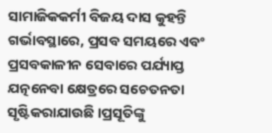ସାମାଜିକକର୍ମୀ ବିଜୟ ଦାସ କୁହନ୍ତି ଗର୍ଭାବସ୍ଥାରେ, ପ୍ରସବ ସମୟରେ ଏବଂ ପ୍ରସବକାଳୀନ ସେବାରେ ପର୍ଯ୍ୟାପ୍ତ ଯତ୍ନନେବା କ୍ଷେତ୍ରରେ ସଚେତନତା ସୃଷ୍ଟିକରାଯାଉଛି ।ପ୍ରସୂତିଙ୍କୁ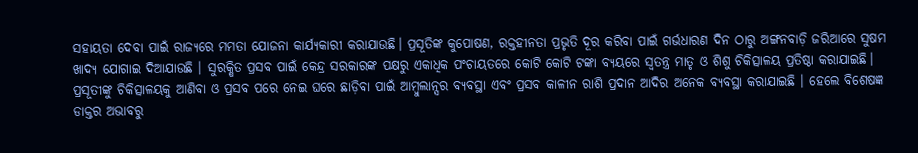ସହାୟତା ଦେବା ପାଇଁ ରାଜ୍ୟରେ ମମତା ଯୋଜନା କାର୍ଯ୍ୟକାରୀ କରାଯାଉଛି। ପ୍ରସୂତିଙ୍କ କୁପୋଷଣ, ରକ୍ତହୀନତା ପ୍ରଭୃତି ଦୂର କରିବା ପାଇଁ ଗର୍ଭଧାରଣ ଦିନ ଠାରୁ ଅଙ୍ଗନବାଡ଼ି ଜରିଆରେ ସୁଷମ ଖାଦ୍ୟ ଯୋଗାଇ ଦିଆଯାଉଛି । ସୁରକ୍ଷିତ ପ୍ରସବ ପାଇଁ କେନ୍ଦ୍ର ସରକାରଙ୍କ ପକ୍ଷରୁ ଏକାଧିକ ପଂଚାୟତରେ କୋଟି କୋଟି ଟଙ୍କା ବ୍ୟୟରେ ସ୍ୱତନ୍ତ୍ର ମାତୃ ଓ ଶିଶୁ ଚିକିତ୍ସାଳୟ ପ୍ରତିଷ୍ଠା କରାଯାଇଛି। ପ୍ରସୂତୀଙ୍କୁ ଚିକିତ୍ସାଳୟକୁ ଆଣିବା ଓ ପ୍ରସବ ପରେ ନେଇ ଘରେ ଛାଡ଼ିବା ପାଇଁ ଆମ୍ବୁଲାନ୍ସର ବ୍ୟବସ୍ଥା ଏବଂ ପ୍ରସବ କାଳୀନ ରାଶି ପ୍ରଦାନ ଆଦିର ଅନେକ ବ୍ୟବସ୍ଥା କରାଯାଇଛି । ହେଲେ ବିଶେଷଜ୍ଞ ଡାକ୍ତର ଅଭାବରୁ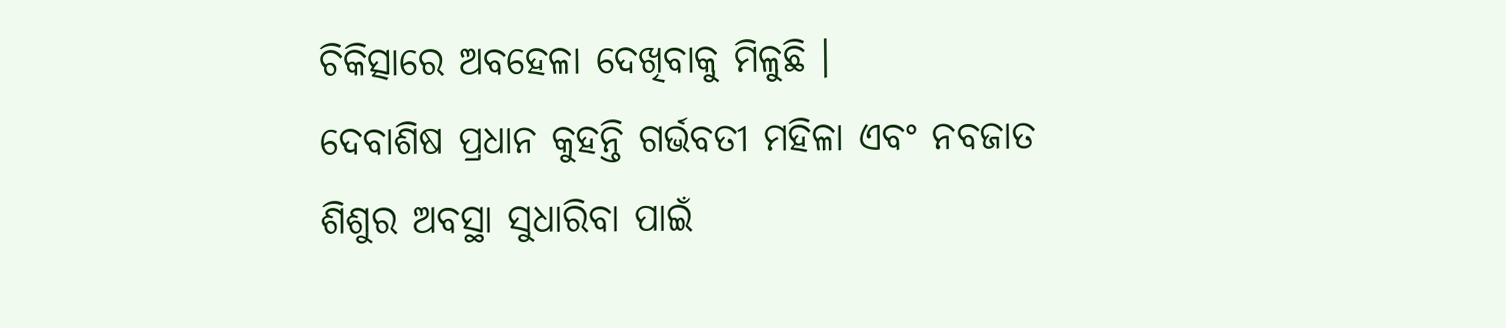ଚିକିତ୍ସାରେ ଅବହେଳା ଦେଖିବାକୁ ମିଳୁଛି ।
ଦେବାଶିଷ ପ୍ରଧାନ କୁହନ୍ତି ଗର୍ଭବତୀ ମହିଳା ଏବଂ ନବଜାତ ଶିଶୁର ଅବସ୍ଥା ସୁଧାରିବା ପାଇଁ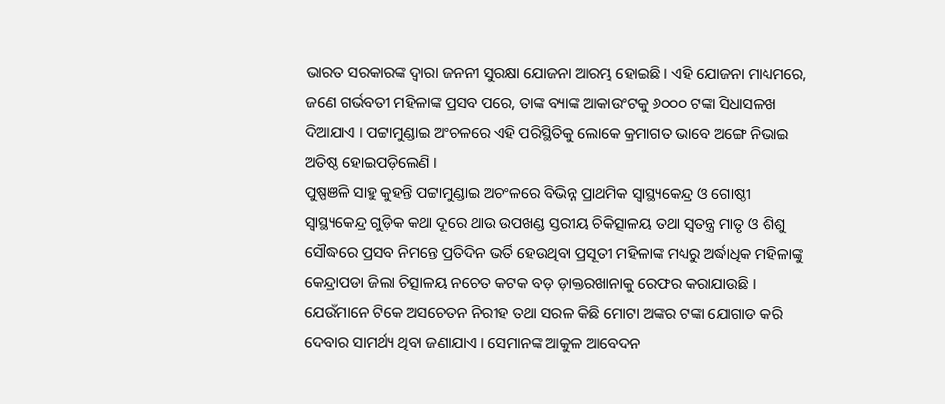ଭାରତ ସରକାରଙ୍କ ଦ୍ୱାରା ଜନନୀ ସୁରକ୍ଷା ଯୋଜନା ଆରମ୍ଭ ହୋଇଛି। ଏହି ଯୋଜନା ମାଧ୍ୟମରେ, ଜଣେ ଗର୍ଭବତୀ ମହିଳାଙ୍କ ପ୍ରସବ ପରେ, ତାଙ୍କ ବ୍ୟାଙ୍କ ଆକାଉଂଟକୁ ୬୦୦୦ ଟଙ୍କା ସିଧାସଳଖ ଦିଆଯାଏ । ପଟ୍ଟାମୁଣ୍ଡାଇ ଅଂଚଳରେ ଏହି ପରିସ୍ଥିତିକୁ ଲୋକେ କ୍ରମାଗତ ଭାବେ ଅଙ୍ଗେ ନିଭାଇ ଅତିଷ୍ଠ ହୋଇପଡ଼ିଲେଣି ।
ପୁଷ୍ପଞଳି ସାହୁ କୁହନ୍ତି ପଟ୍ଟାମୁଣ୍ଡାଇ ଅଚଂଳରେ ବିଭିନ୍ନ ପ୍ରାଥମିକ ସ୍ୱାସ୍ଥ୍ୟକେନ୍ଦ୍ର ଓ ଗୋଷ୍ଠୀ ସ୍ୱାସ୍ଥ୍ୟକେନ୍ଦ୍ର ଗୁଡ଼ିକ କଥା ଦୂରେ ଥାଉ ଉପଖଣ୍ଡ ସ୍ତରୀୟ ଚିକିତ୍ସାଳୟ ତଥା ସ୍ୱତନ୍ତ୍ର ମାତୃ ଓ ଶିଶୁ ସୌଦ୍ଧରେ ପ୍ରସବ ନିମନ୍ତେ ପ୍ରତିଦିନ ଭର୍ତି ହେଉଥିବା ପ୍ରସୂତୀ ମହିଳାଙ୍କ ମଧ୍ୟରୁ ଅର୍ଦ୍ଧାଧିକ ମହିଳାଙ୍କୁ କେନ୍ଦ୍ରାପଡା ଜିଲା ଚିତ୍ସାଳୟ ନଚେତ କଟକ ବଡ଼ ଡ଼ାକ୍ତରଖାନାକୁ ରେଫର କରାଯାଉଛି । ଯେଉଁମାନେ ଟିକେ ଅସଚେତନ ନିରୀହ ତଥା ସରଳ କିଛି ମୋଟା ଅଙ୍କର ଟଙ୍କା ଯୋଗାଡ କରି ଦେବାର ସାମର୍ଥ୍ୟ ଥିବା ଜଣାଯାଏ । ସେମାନଙ୍କ ଆକୁଳ ଆବେଦନ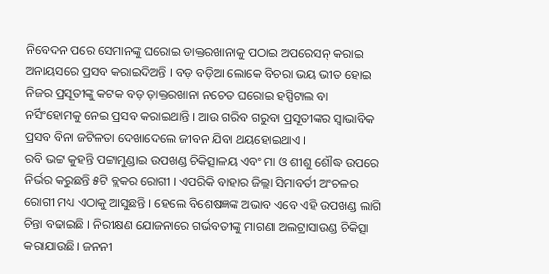ନିବେଦନ ପରେ ସେମାନଙ୍କୁ ଘରୋଇ ଡାକ୍ତରଖାନାକୁ ପଠାଇ ଅପରେସନ୍ କରାଇ ଅନାୟସରେ ପ୍ରସବ କରାଇଦିଅନ୍ତି । ବଡ଼ ବଡ଼ିଆ ଲୋକେ ବିଚରା ଭୟ ଭୀତ ହୋଇ ନିଜର ପ୍ରସୂତୀଙ୍କୁ କଟକ ବଡ଼ ଡ଼ାକ୍ତରଖାନା ନଚେତ ଘରୋଇ ହସ୍ପିଟାଲ ବା ନର୍ସିଂହୋମକୁ ନେଇ ପ୍ରସବ କରାଇଥାନ୍ତି । ଆଉ ଗରିବ ଗରୁବା ପ୍ରସୂତୀଙ୍କର ସ୍ୱାଭାବିକ ପ୍ରସବ ବିନା ଜଟିଳତା ଦେଖାଦେଲେ ଜୀବନ ଯିବା ଥୟହୋଇଥାଏ ।
ରବି ଭଟ୍ଟ କୁହନ୍ତି ପଟ୍ଟାମୁଣ୍ଡାଇ ଉପଖଣ୍ଡ ଚିକିତ୍ସାଳୟ ଏବଂ ମା ଓ ଶୀଶୁ ଶୌଦ୍ଧ ଉପରେ ନିର୍ଭର କରୁଛନ୍ତି ୫ଟି ବ୍ଲକର ରୋଗୀ । ଏପରିକି ବାହାର ଜିଲ୍ଲା ସିମାବର୍ତୀ ଅଂଚଳର ରୋଗୀ ମଧ୍ୟ ଏଠାକୁ ଆସୁଛନ୍ତି । ହେଲେ ବିଶେଷଜ୍ଞଙ୍କ ଅଭାବ ଏବେ ଏହି ଉପଖଣ୍ଡ ଲାଗି ଚିନ୍ତା ବଢାଇଛି । ନିରୀକ୍ଷଣ ଯୋଜନାରେ ଗର୍ଭବତୀଙ୍କୁ ମାଗଣା ଅଲଟ୍ରାସାଉଣ୍ଡ ଚିକିତ୍ସା କରାଯାଉଛି। ଜନନୀ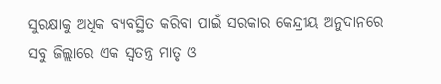ସୁରକ୍ଷାକୁ ଅଧିକ ବ୍ୟବସ୍ଥିତ କରିବା ପାଇଁ ସରକାର କେନ୍ଦ୍ରୀୟ ଅନୁଦାନରେ ସବୁ ଜିଲ୍ଲାରେ ଏକ ସ୍ୱତନ୍ତ୍ର ମାତୃ ଓ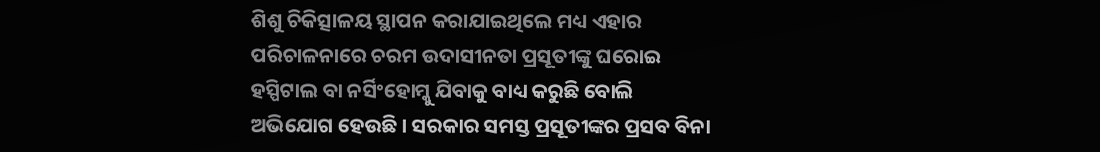ଶିଶୁ ଚିକିତ୍ସାଳୟ ସ୍ଥାପନ କରାଯାଇଥିଲେ ମଧ୍ୟ ଏହାର ପରିଚାଳନାରେ ଚରମ ଉଦାସୀନତା ପ୍ରସୂତୀଙ୍କୁ ଘରୋଇ ହସ୍ପିଟାଲ ବା ନର୍ସିଂହୋମ୍କୁ ଯିବାକୁ ବାଧ୍ୟ କରୁଛି ବୋଲି ଅଭିଯୋଗ ହେଉଛି । ସରକାର ସମସ୍ତ ପ୍ରସୂତୀଙ୍କର ପ୍ରସବ ବିନା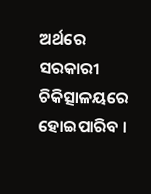ଅର୍ଥରେ ସରକାରୀ ଚିକିତ୍ସାଳୟରେ ହୋଇପାରିବ ।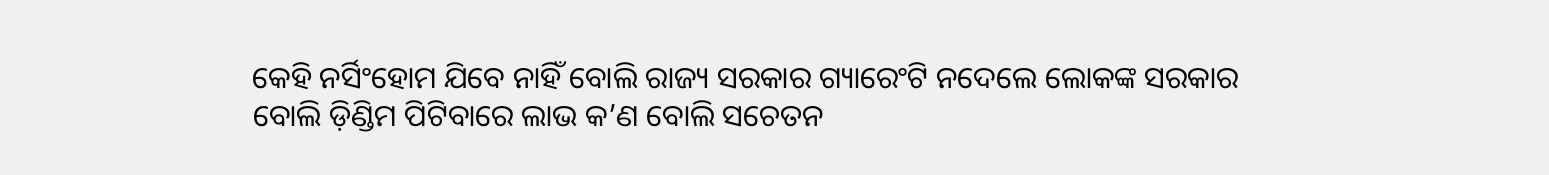କେହି ନର୍ସିଂହୋମ ଯିବେ ନାହିଁ ବୋଲି ରାଜ୍ୟ ସରକାର ଗ୍ୟାରେଂଟି ନଦେଲେ ଲୋକଙ୍କ ସରକାର ବୋଲି ଡ଼ିଣ୍ଡିମ ପିଟିବାରେ ଲାଭ କ’ଣ ବୋଲି ସଚେତନ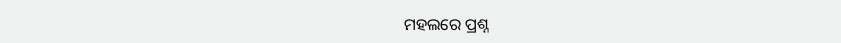ମହଲରେ ପ୍ରଶ୍ନ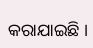କରାଯାଇଛି ।